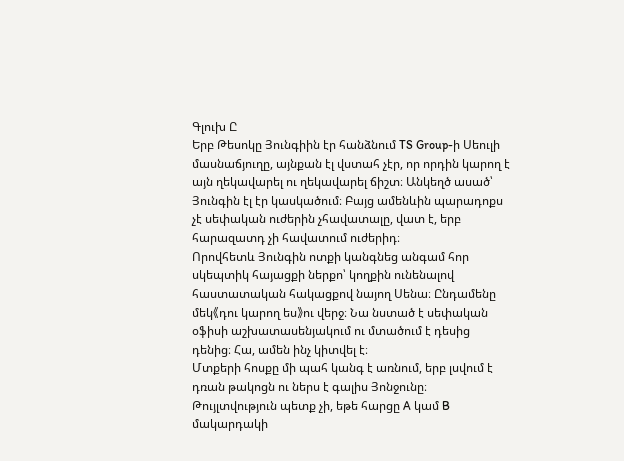Գլուխ Ը
Երբ Թեսոկը Յունգիին էր հանձնում TS Group-ի Սեուլի մասնաճյուղը, այնքան էլ վստահ չէր, որ որդին կարող է այն ղեկավարել ու ղեկավարել ճիշտ։ Անկեղծ ասած՝ Յունգին էլ էր կասկածում։ Բայց ամենևին պարադոքս չէ սեփական ուժերին չհավատալը, վատ է, երբ հարազատդ չի հավատում ուժերիդ։
Որովհետև Յունգին ոտքի կանգնեց անգամ հոր սկեպտիկ հայացքի ներքո՝ կողքին ունենալով հաստատական հակացքով նայող Սենա։ Ընդամենը մեկ《դու կարող ես》ու վերջ։ Նա նստած է սեփական օֆիսի աշխատասենյակում ու մտածում է դեսից դենից։ Հա, ամեն ինչ կիտվել է։
Մտքերի հոսքը մի պահ կանգ է առնում, երբ լսվում է դռան թակոցն ու ներս է գալիս Յոնջունը։ Թույլտվություն պետք չի, եթե հարցը A կամ B մակարդակի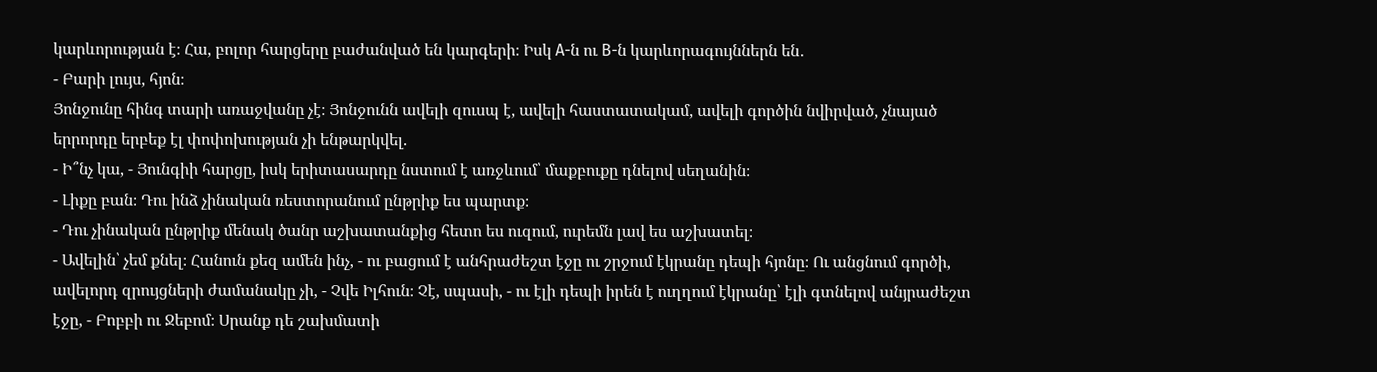կարևորության է։ Հա, բոլոր հարցերը բաժանված են կարգերի։ Իսկ A-ն ու B-ն կարևորագույններն են․
- Բարի լույս, հյոն։
Յոնջունը հինգ տարի առաջվանը չէ։ Յոնջունն ավելի զուսպ է, ավելի հաստատակամ, ավելի գործին նվիրված, չնայած երրորդը երբեք էլ փոփոխության չի ենթարկվել.
- Ի՞նչ կա, - Յունգիի հարցը, իսկ երիտասարդը նստում է առջևում՝ մաքբուքը դնելով սեղանին։
- Լիքը բան։ Դու ինձ չինական ռեստորանում ընթրիք ես պարտք։
- Դու չինական ընթրիք մենակ ծանր աշխատանքից հետո ես ուզում, ուրեմն լավ ես աշխատել։
- Ավելին՝ չեմ քնել։ Հանուն քեզ ամեն ինչ, - ու բացում է անհրաժեշտ էջը ու շրջում էկրանը դեպի հյոնը։ Ու անցնում գործի, ավելորդ զրույցների ժամանակը չի, - Չվե Իլհուն։ Չէ, սպասի, - ու էլի դեպի իրեն է ուղղում էկրանը՝ էլի գտնելով անյրաժեշտ էջը, - Բոբբի ու Ջեբոմ։ Սրանք դե շախմատի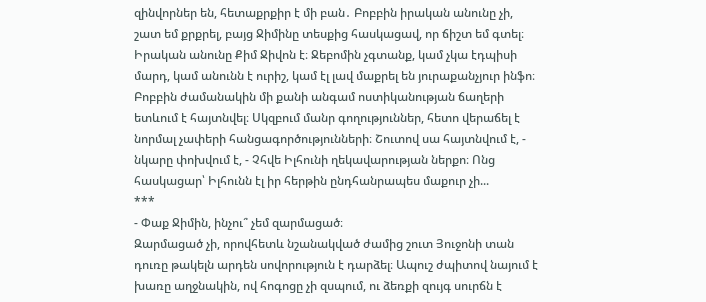զինվորներ են, հետաքրքիր է մի բան․ Բոբբին իրական անունը չի, շատ եմ քրքրել, բայց Ջիմինը տեսքից հասկացավ, որ ճիշտ եմ գտել։ Իրական անունը Քիմ Ջիվոն է։ Ջեբոմին չգտանք, կամ չկա էդպիսի մարդ, կամ անունն է ուրիշ, կամ էլ լավ մաքրել են յուրաքանչյուր ինֆո։ Բոբբին ժամանակին մի քանի անգամ ոստիկանության ճաղերի ետևում է հայտնվել։ Սկզբում մանր գողություններ, հետո վերաճել է նորմալ չափերի հանցագործությունների։ Շուտով սա հայտնվում է, - նկարը փոխվում է, - Չհվե Իլհունի ղեկավարության ներքո։ Ոնց հասկացար՝ Իլհունն էլ իր հերթին ընդհանրապես մաքուր չի...
***
- Փաք Ջիմին, ինչու՞ չեմ զարմացած։
Զարմացած չի, որովհետև նշանակված ժամից շուտ Յուջոնի տան դուռը թակելն արդեն սովորություն է դարձել։ Ապուշ ժպիտով նայում է խառը աղջնակին, ով հոգոցը չի զսպում, ու ձեռքի զույգ սուրճն է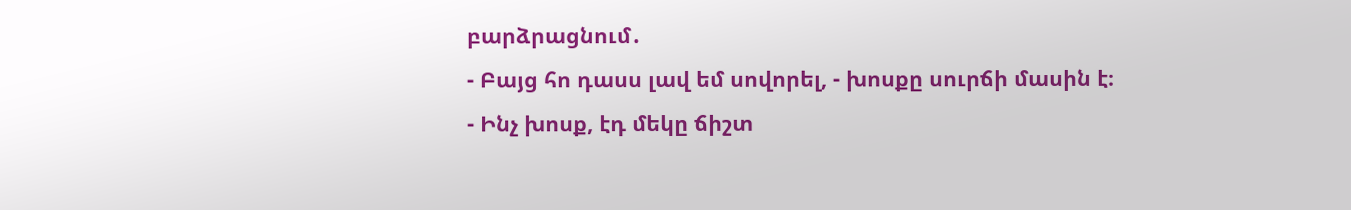բարձրացնում․
- Բայց հո դասս լավ եմ սովորել, - խոսքը սուրճի մասին է։
- Ինչ խոսք, էդ մեկը ճիշտ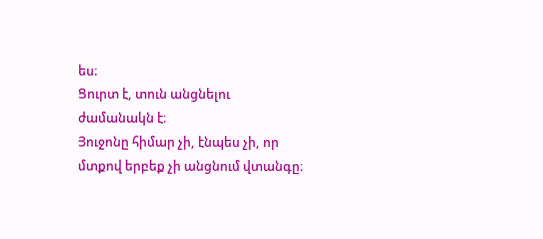ես։
Ցուրտ է, տուն անցնելու ժամանակն է։
Յուջոնը հիմար չի, էնպես չի, որ մտքով երբեք չի անցնում վտանգը։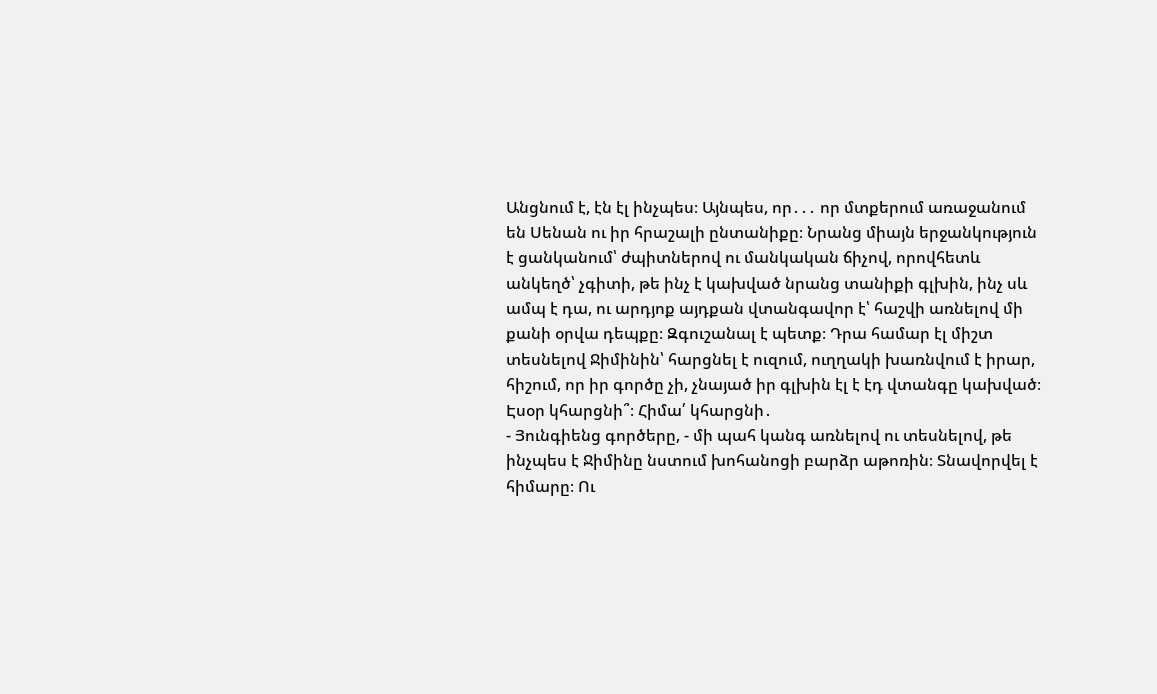Անցնում է, էն էլ ինչպես։ Այնպես, որ․․․ որ մտքերում առաջանում են Սենան ու իր հրաշալի ընտանիքը։ Նրանց միայն երջանկություն է ցանկանում՝ ժպիտներով ու մանկական ճիչով, որովհետև անկեղծ՝ չգիտի, թե ինչ է կախված նրանց տանիքի գլխին, ինչ սև ամպ է դա, ու արդյոք այդքան վտանգավոր է՝ հաշվի առնելով մի քանի օրվա դեպքը։ Զգուշանալ է պետք։ Դրա համար էլ միշտ տեսնելով Ջիմինին՝ հարցնել է ուզում, ուղղակի խառնվում է իրար, հիշում, որ իր գործը չի, չնայած իր գլխին էլ է էդ վտանգը կախված։ Էսօր կհարցնի՞։ Հիմա՛ կհարցնի․
- Յունգիենց գործերը, - մի պահ կանգ առնելով ու տեսնելով, թե ինչպես է Ջիմինը նստում խոհանոցի բարձր աթոռին։ Տնավորվել է հիմարը։ Ու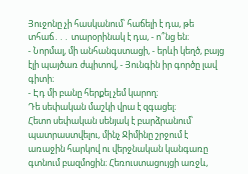Յուջոնը չի հասկանում՝ հաճելի է դա, թե տհաճ․․․ տարօրինակ է դա, - ո՞նց են։
- Նորմալ, մի անհանգստացի, - երևի կեղծ, բայց էլի պայծառ ժպիտով, - Յունգին իր գործը լավ գիտի։
- Էդ մի բանը հերքել չեմ կարող։
Դե սեփական մաշկի վրա է զգացել։
Հետո սեփական սենյակ է բարձրանում՝ պատրաստվելու, մինչ Ջիմինը շրջում է առաջին հարկով ու վերջնական կանգառը գտնում բազմոցին։ Հեռուստացույցի առջև,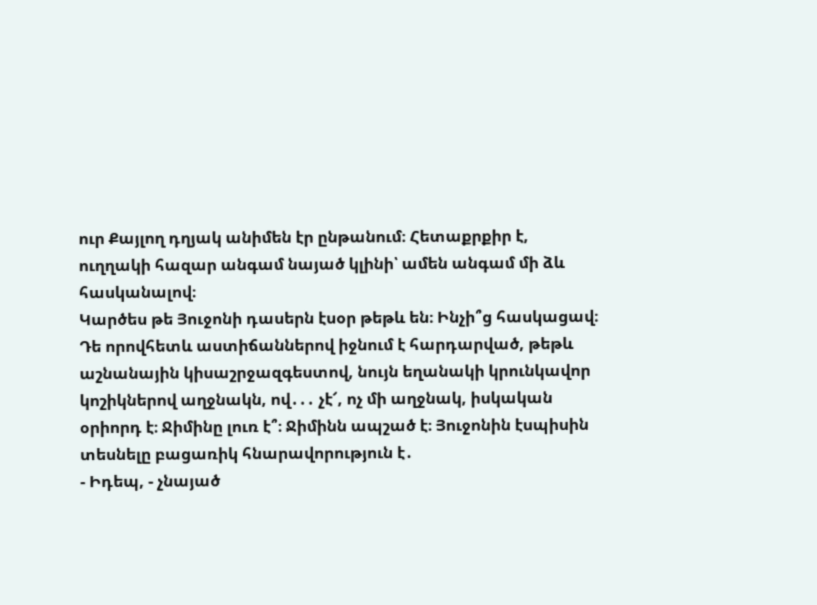ուր Քայլող դղյակ անիմեն էր ընթանում։ Հետաքրքիր է, ուղղակի հազար անգամ նայած կլինի՝ ամեն անգամ մի ձև հասկանալով։
Կարծես թե Յուջոնի դասերն էսօր թեթև են։ Ինչի՞ց հասկացավ։ Դե որովհետև աստիճաններով իջնում է հարդարված, թեթև աշնանային կիսաշրջազգեստով, նույն եղանակի կրունկավոր կոշիկներով աղջնակն, ով․․․ չէ՜, ոչ մի աղջնակ, իսկական օրիորդ է։ Ջիմինը լուռ է՞։ Ջիմինն ապշած է։ Յուջոնին էսպիսին տեսնելը բացառիկ հնարավորություն է․
- Իդեպ, - չնայած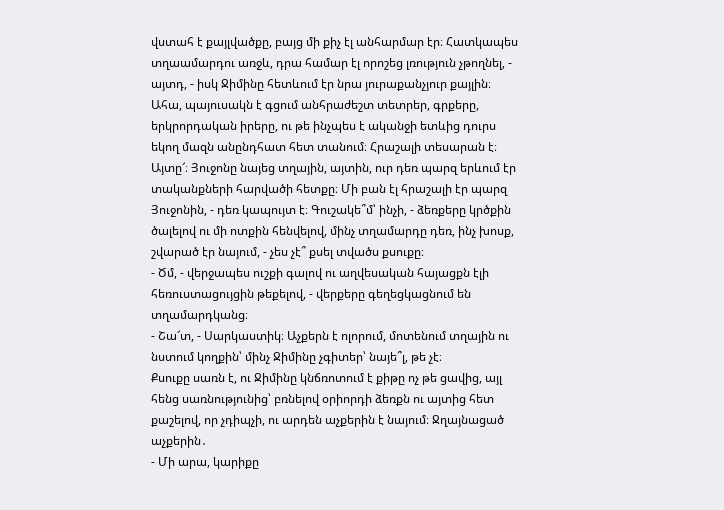վստահ է քայլվածքը, բայց մի քիչ էլ անհարմար էր։ Հատկապես տղաամարդու առջև, դրա համար էլ որոշեց լռություն չթողնել, - այտդ, - իսկ Ջիմինը հետևում էր նրա յուրաքանչյուր քայլին։ Ահա, պայուսակն է գցում անհրաժեշտ տետրեր, գրքերը, երկրորդական իրերը, ու թե ինչպես է ականջի ետևից դուրս եկող մազն անընդհատ հետ տանում։ Հրաշալի տեսարան է։ Այտը՜։ Յուջոնը նայեց տղային, այտին, ուր դեռ պարզ երևում էր տականքների հարվածի հետքը։ Մի բան էլ հրաշալի էր պարզ Յուջոնին, - դեռ կապույտ է։ Գուշակե՞մ՝ ինչի, - ձեռքերը կրծքին ծալելով ու մի ոտքին հենվելով, մինչ տղամարդը դեռ, ինչ խոսք, շվարած էր նայում, - չես չէ՞ քսել տվածս քսուքը։
- Ծմ, - վերջապես ուշքի գալով ու աղվեսական հայացքն էլի հեռուստացույցին թեքելով, - վերքերը գեղեցկացնում են տղամարդկանց։
- Շա՜տ, - Սարկաստիկ։ Աչքերն է ոլորում, մոտենում տղային ու նստում կողքին՝ մինչ Ջիմինը չգիտեր՝ նայե՞լ, թե չէ։
Քսուքը սառն է, ու Ջիմինը կնճռոտում է քիթը ոչ թե ցավից, այլ հենց սառնությունից՝ բռնելով օրիորդի ձեռքն ու այտից հետ քաշելով, որ չդիպչի, ու արդեն աչքերին է նայում։ Ջղայնացած աչքերին․
- Մի արա, կարիքը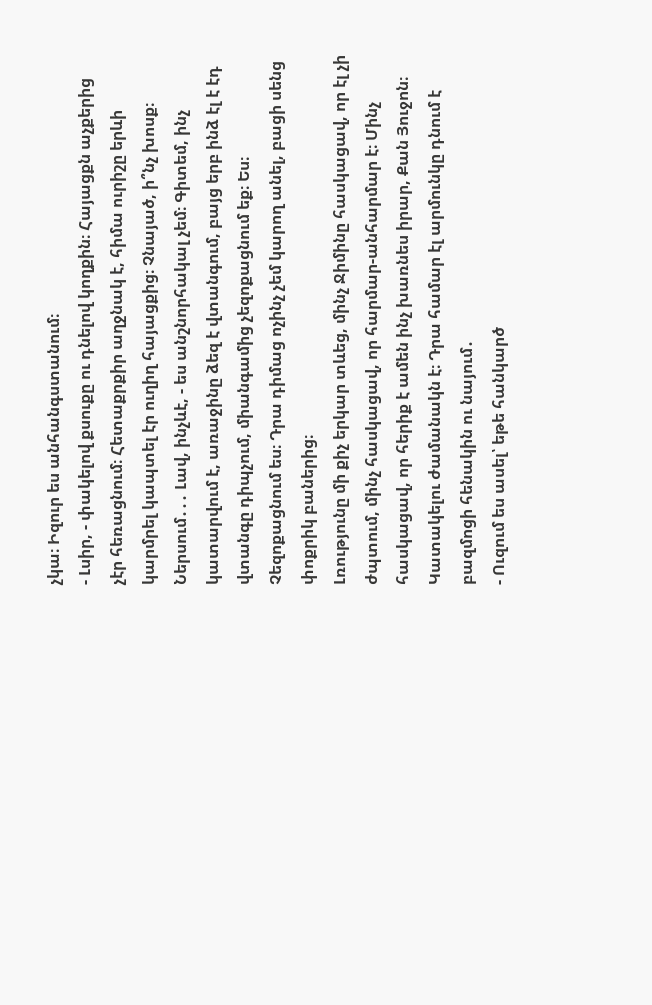չկա։ Իզուր ես անհանգստանում։
- Լսիր, - փակելով քսուքը ու դնելով կողքին։ Հայացքն աչքերից չէր հեռացնում։ Հետաքրքիր աղջնակ է, հիմա ուրիշը երևի կարմրել կապտել էր ուղիղ հայացքից։ Չնայած, ի՞նչ խոսք։ Ներսում․․․ Լավ, ինչևէ, - ես անշնորհակալ չեմ։ Գիտեմ, ինչ կատարվում է, առաջինը ձեզ է վտանգում, բայց երբ ինձ էլ է էդ վտանգը դիպչում, միանգամից չեզոքացնում եք։ Ես։ Չեզոքացնում ես։ Դրա դիմաց ոչինչ չեմ կարող անել, բացի սենց փոքրիկ բաներից։
Լռությունը մի քիչ երկար տևեց, մինչ Ջիմինը հասկացավ, որ էլ չի ժպտում, մինչ հասկացավ, որ հարմար-անհարմար է։ Մինչ հասկացավ, որ հերիք է ամեն ինչ խառնես իրար, Քան Յուջոն։ Կատակելու ժամանակն է։ Դրա համար էլ արմունկը դնում է բազմոցի հենակին ու նայում․
- Ուզում ես ասել՝ եթե հանկարծ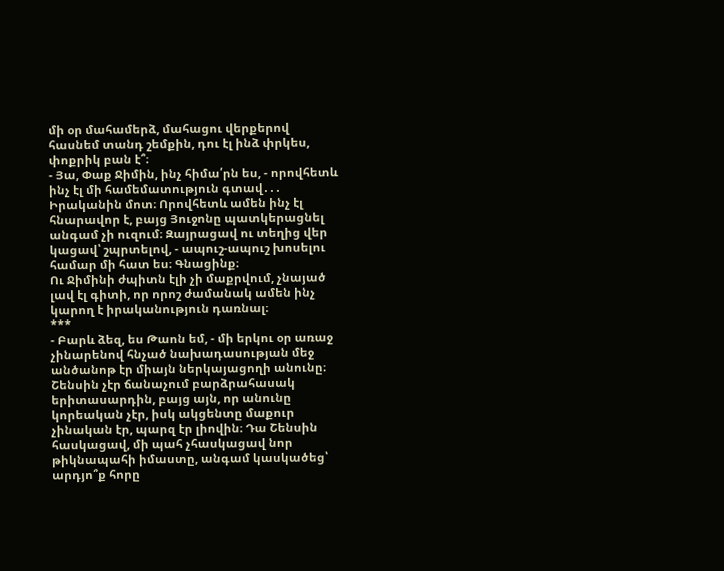մի օր մահամերձ, մահացու վերքերով հասնեմ տանդ շեմքին, դու էլ ինձ փրկես, փոքրիկ բան է՞։
- Յա, Փաք Ջիմին, ինչ հիմա՛րն ես, - որովհետև ինչ էլ մի համեմատություն գտավ․․․ Իրականին մոտ։ Որովհետև ամեն ինչ էլ հնարավոր է, բայց Յուջոնը պատկերացնել անգամ չի ուզում։ Զայրացավ ու տեղից վեր կացավ՝ շպրտելով, - ապուշ-ապուշ խոսելու համար մի հատ ես։ Գնացինք։
Ու Ջիմինի ժպիտն էլի չի մաքրվում, չնայած լավ էլ գիտի, որ որոշ ժամանակ ամեն ինչ կարող է իրականություն դառնալ։
***
- Բարև ձեզ, ես Թաոն եմ, - մի երկու օր առաջ չինարենով հնչած նախադասության մեջ անծանոթ էր միայն ներկայացողի անունը։ Շենսին չէր ճանաչում բարձրահասակ երիտասարդին, բայց այն, որ անունը կորեական չէր, իսկ ակցենտը մաքուր չինական էր, պարզ էր լիովին։ Դա Շենսին հասկացավ, մի պահ չհասկացավ նոր թիկնապահի իմաստը, անգամ կասկածեց՝ արդյո՞ք հորը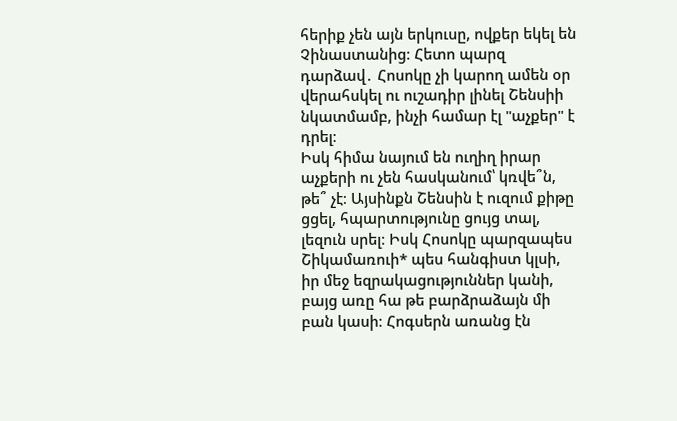հերիք չեն այն երկուսը, ովքեր եկել են Չինաստանից։ Հետո պարզ դարձավ․ Հոսոկը չի կարող ամեն օր վերահսկել ու ուշադիր լինել Շենսիի նկատմամբ, ինչի համար էլ "աչքեր" է դրել։
Իսկ հիմա նայում են ուղիղ իրար աչքերի ու չեն հասկանում՝ կռվե՞ն, թե՞ չէ։ Այսինքն Շենսին է ուզում քիթը ցցել, հպարտությունը ցույց տալ, լեզուն սրել։ Իսկ Հոսոկը պարզապես Շիկամառուի* պես հանգիստ կլսի, իր մեջ եզրակացություններ կանի, բայց առը հա թե բարձրաձայն մի բան կասի։ Հոգսերն առանց էն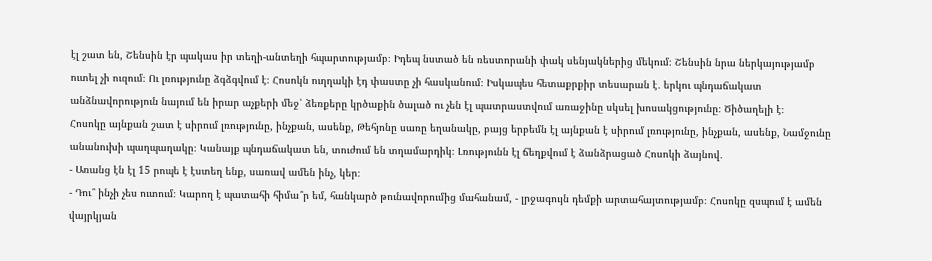էլ շատ են, Շենսին էր պակաս իր տեղի-անտեղի հպարտությամբ։ Իդեպ նստած են ռեստորանի փակ սենյակներից մեկում։ Շենսին նրա ներկայությամբ ուտել չի ուզում։ Ու լռությունը ձգձգվում է։ Հոսոկն ուղղակի էդ փաստը չի հասկանում։ Իսկապես հետաքրքիր տեսարան է․ երկու պնդաճակատ անձնավորություն նայում են իրար աչքերի մեջ՝ ձեռքերը կրծաքին ծալած ու չեն էլ պատրաստվում առաջինը սկսել խոսակցությունը։ Ծիծաղելի է։
Հոսոկը այնքան շատ է սիրում լռությունը, ինչքան, ասենք, Թեհյոնը սառը եղանակը, բայց երբեմն էլ այնքան է սիրում լռությունը, ինչքան, ասենք, Նամջունը անանուխի պաղպաղակը։ Կանայք պնդաճակատ են, տուժում են տղամարդիկ։ Լռությունն էլ ճեղքվում է ձանձրացած Հոսոկի ձայնով․
- Առանց էն էլ 15 րոպե է էստեղ ենք, սառավ ամեն ինչ, կեր։
- Դու՞ ինչի չես ուտում։ Կարող է պատահի հիմա՞ր եմ, հանկարծ թունավորումից մահանամ, - լրջագույն դեմքի արտահայտությամբ։ Հոսոկը զսպում է ամեն վայրկյան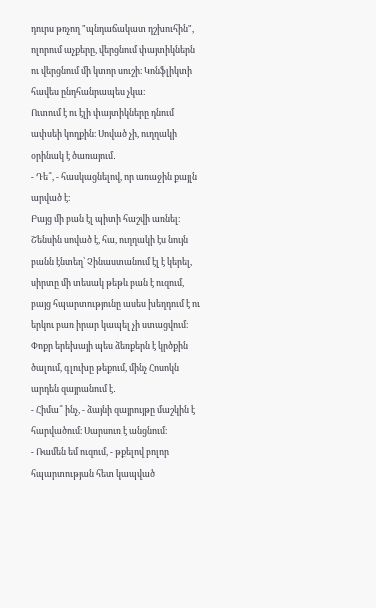դուրս թռչող "պնդաճակատ դշխուհին", ոլորում աչքերը, վերցնում փայտիկներն ու վերցնում մի կտոր սուշի։ Կոնֆլիկտի հավես ընդհանրապես չկա։
Ուտում է ու էլի փայտիկները դնում ափսեի կողքին։ Սոված չի, ուղղակի օրինակ է ծառայում․
- Դե՞, - հասկացնելով, որ առաջին քայլն արված է։
Բայց մի բան էլ պիտի հաշվի առնել։ Շենսին սոված է, հա, ուղղակի էս նույն բանն էնտեղ՝ Չինաստանում էլ է կերել, սիրտը մի տեսակ թեթև բան է ուզում, բայց հպարտությունը ասես խեղդում է ու երկու բառ իրար կապել չի ստացվում։ Փոքր երեխայի պես ձեռքերն է կրծքին ծալում, գլուխը թեքում, մինչ Հոսոկն արդեն զայրանում է․
- Հիմա՞ ինչ, - ձայնի զայրույթը մաշկին է հարվածում։ Սարսուռ է անցնում։
- Ռամեն եմ ուզում, - թքելով բոլոր հպարտության հետ կապված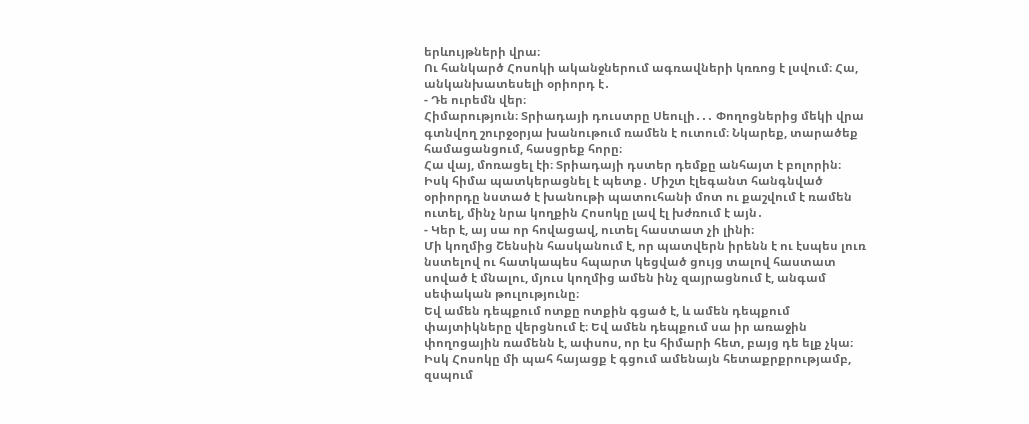երևույթների վրա։
Ու հանկարծ Հոսոկի ականջներում ագռավների կռռոց է լսվում։ Հա, անկանխատեսելի օրիորդ է․
- Դե ուրեմն վեր։
Հիմարություն։ Տրիադայի դուստրը Սեուլի․․․ Փողոցներից մեկի վրա գտնվող շուրջօրյա խանութում ռամեն է ուտում։ Նկարեք, տարածեք համացանցում, հասցրեք հորը։
Հա վայ, մոռացել էի։ Տրիադայի դստեր դեմքը անհայտ է բոլորին։
Իսկ հիմա պատկերացնել է պետք․ Միշտ էլեգանտ հանգնված օրիորդը նստած է խանութի պատուհանի մոտ ու քաշվում է ռամեն ուտել, մինչ նրա կողքին Հոսոկը լավ էլ խժռում է այն․
- Կեր է, այ սա որ հովացավ, ուտել հաստատ չի լինի։
Մի կողմից Շենսին հասկանում է, որ պատվերն իրենն է ու էսպես լուռ նստելով ու հատկապես հպարտ կեցված ցույց տալով հաստատ սոված է մնալու, մյուս կողմից ամեն ինչ զայրացնում է, անգամ սեփական թուլությունը։
Եվ ամեն դեպքում ոտքը ոտքին գցած է, և ամեն դեպքում փայտիկները վերցնում է։ Եվ ամեն դեպքում սա իր առաջին փողոցային ռամենն է, ափսոս, որ էս հիմարի հետ, բայց դե ելք չկա։
Իսկ Հոսոկը մի պահ հայացք է գցում ամենայն հետաքրքրությամբ, զսպում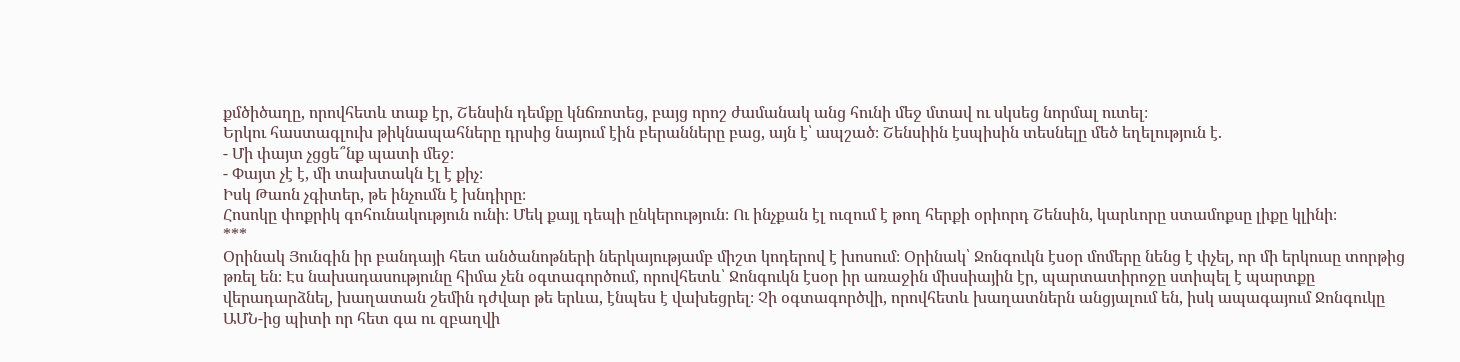քմծիծաղը, որովհետև տաք էր, Շենսին դեմքը կնճռոտեց, բայց որոշ ժամանակ անց հունի մեջ մտավ ու սկսեց նորմալ ուտել։
Երկու հաստագլուխ թիկնապահները դրսից նայում էին բերանները բաց, այն է՝ ապշած։ Շենսիին էսպիսին տեսնելը մեծ եղելություն է.
- Մի փայտ չցցե՞նք պատի մեջ։
- Փայտ չէ է, մի տախտակն էլ է քիչ։
Իսկ Թաոն չգիտեր, թե ինչումն է խնդիրը։
Հոսոկը փոքրիկ գոհունակություն ունի։ Մեկ քայլ դեպի ընկերություն։ Ու ինչքան էլ ուզում է թող հերքի օրիորդ Շենսին, կարևորը ստամոքսը լիքը կլինի։
***
Օրինակ Յունգին իր բանդայի հետ անծանոթների ներկայությամբ միշտ կոդերով է խոսում։ Օրինակ՝ Ջոնգուկն էսօր մոմերը նենց է փչել, որ մի երկուսը տորթից թռել են։ Էս նախադասությունը հիմա չեն օգտագործում, որովհետև՝ Ջոնգուկն էսօր իր առաջին միսսիային էր, պարտատիրոջը ստիպել է պարտքը վերադարձնել, խաղատան շեմին դժվար թե երևա, էնպես է վախեցրել։ Չի օգտագործվի, որովհետև խաղատներն անցյալում են, իսկ ապագայում Ջոնգուկը ԱՄՆ-ից պիտի որ հետ գա ու զբաղվի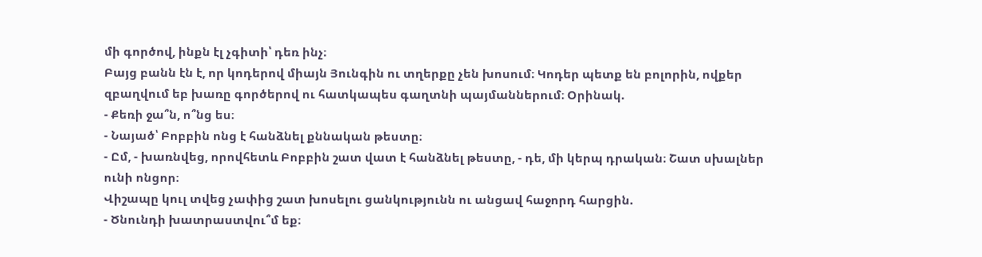մի գործով, ինքն էլ չգիտի՝ դեռ ինչ։
Բայց բանն էն է, որ կոդերով միայն Յունգին ու տղերքը չեն խոսում։ Կոդեր պետք են բոլորին, ովքեր զբաղվում եբ խառը գործերով ու հատկապես գաղտնի պայմաններում։ Օրինակ.
- Քեռի ջա՞ն, ո՞նց ես։
- Նայած՝ Բոբբին ոնց է հանձնել քննական թեստը։
- Ըմ, - խառնվեց, որովհետև Բոբբին շատ վատ է հանձնել թեստը, - դե, մի կերպ դրական։ Շատ սխալներ ունի ոնցոր։
Վիշապը կուլ տվեց չափից շատ խոսելու ցանկությունն ու անցավ հաջորդ հարցին.
- Ծնունդի խատրաստվու՞մ եք։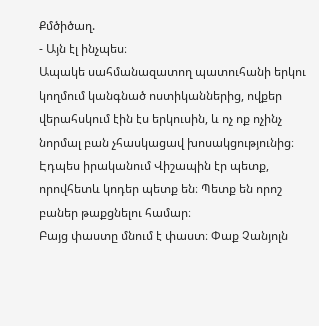Քմծիծաղ.
- Այն էլ ինչպես։
Ապակե սահմանազատող պատուհանի երկու կողմում կանգնած ոստիկաններից, ովքեր վերահսկում էին էս երկուսին, և ոչ ոք ոչինչ նորմալ բան չհասկացավ խոսակցությունից։
Էդպես իրականում Վիշապին էր պետք, որովհետև կոդեր պետք են։ Պետք են որոշ բաներ թաքցնելու համար։
Բայց փաստը մնում է փաստ։ Փաք Չանյոլն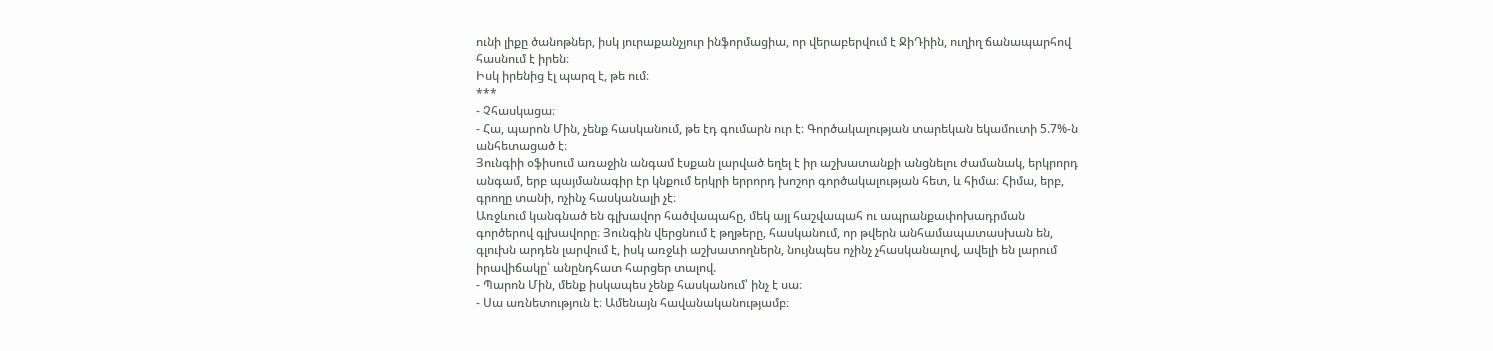ունի լիքը ծանոթներ, իսկ յուրաքանչյուր ինֆորմացիա, որ վերաբերվում է ՋիԴիին, ուղիղ ճանապարհով հասնում է իրեն։
Իսկ իրենից էլ պարզ է, թե ում։
***
- Չհասկացա։
- Հա, պարոն Մին, չենք հասկանում, թե էդ գումարն ուր է։ Գործակալության տարեկան եկամուտի 5.7%-ն անհետացած է։
Յունգիի օֆիսում առաջին անգամ էսքան լարված եղել է իր աշխատանքի անցնելու ժամանակ, երկրորդ անգամ, երբ պայմանագիր էր կնքում երկրի երրորդ խոշոր գործակալության հետ, և հիմա։ Հիմա, երբ, գրողը տանի, ոչինչ հասկանալի չէ։
Առջևում կանգնած են գլխավոր հածվապահը, մեկ այլ հաշվապահ ու ապրանքափոխադրման գործերով գլխավորը։ Յունգին վերցնում է թղթերը, հասկանում, որ թվերն անհամապատասխան են, գլուխն արդեն լարվում է, իսկ առջևի աշխատողներն, նույնպես ոչինչ չհասկանալով, ավելի են լարում իրավիճակը՝ անընդհատ հարցեր տալով.
- Պարոն Մին, մենք իսկապես չենք հասկանում՝ ինչ է սա։
- Սա առնետություն է։ Ամենայն հավանականությամբ։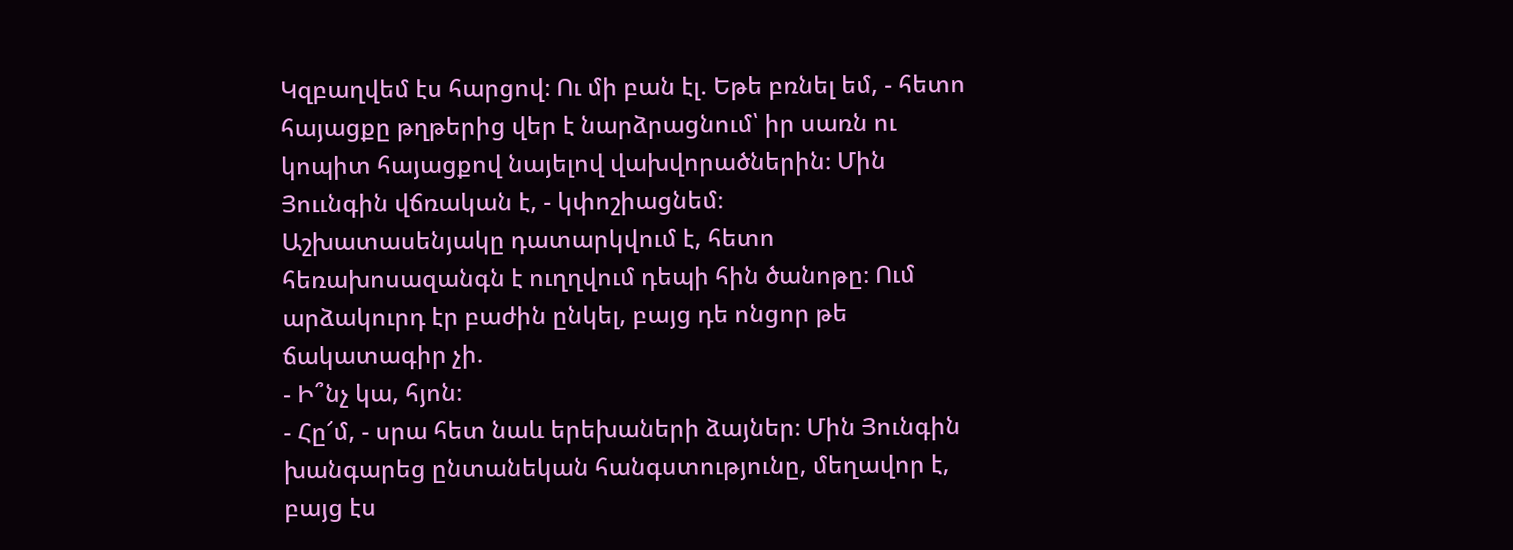Կզբաղվեմ էս հարցով։ Ու մի բան էլ. Եթե բռնել եմ, - հետո հայացքը թղթերից վեր է նարձրացնում՝ իր սառն ու կոպիտ հայացքով նայելով վախվորածներին։ Մին Յոււնգին վճռական է, - կփոշիացնեմ։
Աշխատասենյակը դատարկվում է, հետո հեռախոսազանգն է ուղղվում դեպի հին ծանոթը։ Ում արձակուրդ էր բաժին ընկել, բայց դե ոնցոր թե ճակատագիր չի.
- Ի՞նչ կա, հյոն։
- Հը՜մ, - սրա հետ նաև երեխաների ձայներ։ Մին Յունգին խանգարեց ընտանեկան հանգստությունը, մեղավոր է, բայց էս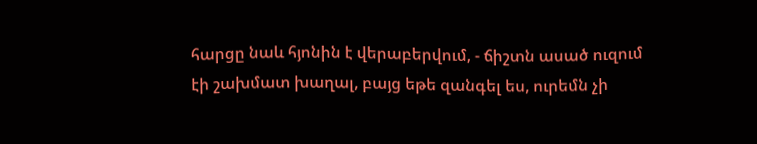հարցը նաև հյոնին է վերաբերվում, - ճիշտն ասած ուզում էի շախմատ խաղալ, բայց եթե զանգել ես, ուրեմն չի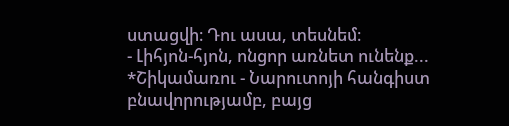ստացվի։ Դու ասա, տեսնեմ։
- Լիհյոն-հյոն, ոնցոր առնետ ունենք...
*Շիկամառու - Նարուտոյի հանգիստ բնավորությամբ, բայց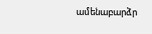ամենաբարձր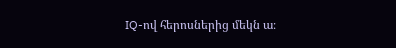IQ-ով հերոսներից մեկն ա։